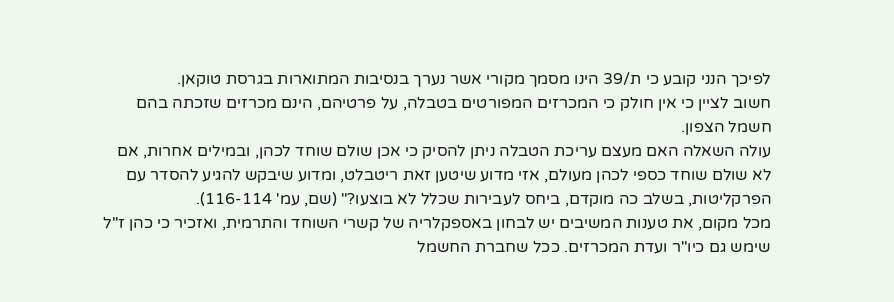לפיכך הנני קובע כי ת/39 הינו מסמך מקורי אשר נערך בנסיבות המתוארות בגרסת טוקאן.
חשוב לציין כי אין חולק כי המכרזים המפורטים בטבלה, על פרטיהם, הינם מכרזים שזכתה בהם חשמל הצפון.
עולה השאלה האם מעצם עריכת הטבלה ניתן להסיק כי אכן שולם שוחד לכהן, ובמילים אחרות, אם לא שולם שוחד כספי לכהן מעולם, אזי מדוע שיטען זאת ריטבלט, ומדוע שיבקש להגיע להסדר עם הפרקליטות, בשלב כה מוקדם, ביחס לעבירות שכלל לא בוצעו?" (שם, עמ' 116-114).
מכל מקום, את טענות המשיבים יש לבחון באספקלריה של קשרי השוחד והתרמית, ואזכיר כי כהן ז"ל שימש גם כיו"ר ועדת המכרזים. ככל שחברת החשמל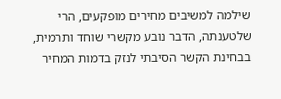שילמה למשיבים מחירים מופקעים, הרי שלטענתה, הדבר נובע מקשרי שוחד ותרמית, בבחינת הקשר הסיבתי לנזק בדמות המחיר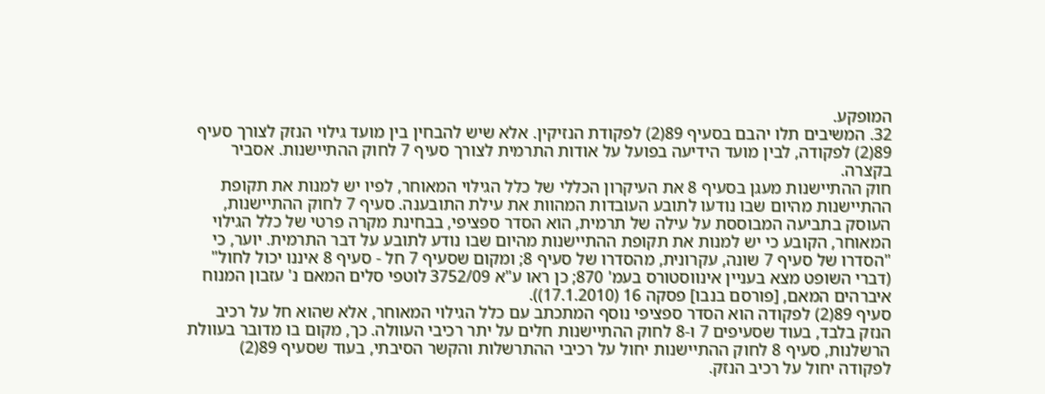המופקע.
32. המשיבים תלו יהבם בסעיף 89(2) לפקודת הנזיקין. אלא שיש להבחין בין מועד גילוי הנזק לצורך סעיף 89(2) לפקודה, לבין מועד הידיעה בפועל על אודות התרמית לצורך סעיף 7 לחוק ההתיישנות. אסביר בקצרה.
חוק ההתיישנות מעגן בסעיף 8 את העיקרון הכללי של כלל הגילוי המאוחר, לפיו יש למנות את תקופת ההתיישנות מהיום שבו נודעו לתובע העובדות המהוות את עילת התובענה. סעיף 7 לחוק ההתיישנות, העוסק בתביעה המבוססת על עילה של תרמית, הוא הסדר ספציפי, בבחינת מקרה פרטי של כלל הגילוי המאוחר, הקובע כי יש למנות את תקופת ההתיישנות מהיום שבו נודע לתובע על דבר התרמית. יוער, כי "הסדרו של סעיף 7 שונה, עקרונית, מהסדרו של סעיף 8; ומקום שסעיף 7 חל - סעיף 8 איננו יכול לחול" (דברי השופט מצא בעניין אינווסטורס בעמ' 870; כן ראו ע"א 3752/09 לוטפי סלים המאם נ' עזבון המנוח איברהים המאם, [פורסם בנבו] פסקה 16 (17.1.2010)).
סעיף 89(2) לפקודה הוא הסדר ספציפי נוסף המתכתב עם כלל הגילוי המאוחר, אלא שהוא חל על רכיב הנזק בלבד, בעוד שסעיפים 7 ו-8 לחוק ההתיישנות חלים על יתר רכיבי העוולה. כך, מקום בו מדובר בעוולת הרשלנות, סעיף 8 לחוק ההתיישנות יחול על רכיבי ההתרשלות והקשר הסיבתי, בעוד שסעיף 89(2) לפקודה יחול על רכיב הנזק.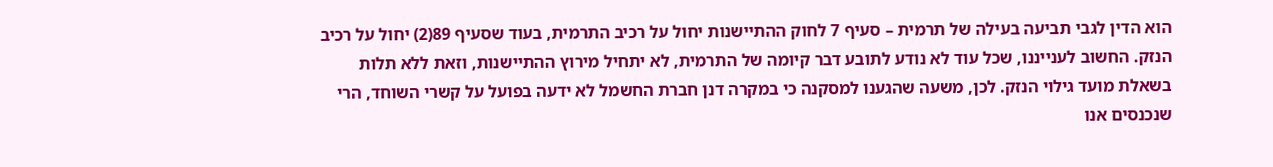הוא הדין לגבי תביעה בעילה של תרמית – סעיף 7 לחוק ההתיישנות יחול על רכיב התרמית, בעוד שסעיף 89(2) יחול על רכיב הנזק. החשוב לענייננו, שכל עוד לא נודע לתובע דבר קיומה של התרמית, לא יתחיל מירוץ ההתיישנות, וזאת ללא תלות בשאלת מועד גילוי הנזק. לכן, משעה שהגענו למסקנה כי במקרה דנן חברת החשמל לא ידעה בפועל על קשרי השוחד, הרי שנכנסים אנו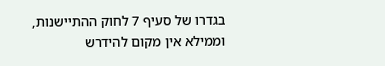בגדרו של סעיף 7 לחוק ההתיישנות, וממילא אין מקום להידרש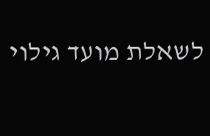לשאלת מועד גילוי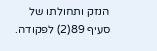הנזק ותחולתו של סעיף 89(2) לפקודה.